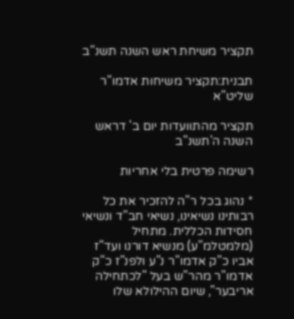תקציר משיחת ראש השנה תשנ"ב

תבנית:תקציר משיחות אדמו"ר שליט"א

תקציר מהתוועדות יום ב' דראש השנה ה'תשנ"ב

רשימה פרטית בלי אחריות

* נהוג בכל ר"ה להזכיר את כל רבותינו נשיאינו, נשיאי חב"ד ונשיאי חסידות הכללית. מתחיל (מלמטלמ"ע) מנשיא דורנו ועד"ז אביו כ"ק אדמו"ר נ"ע ולפנ"ז כ"ק אדמו"ר מהר"ש בעל "לכתחילה אריבער", שיום ההילולא שלו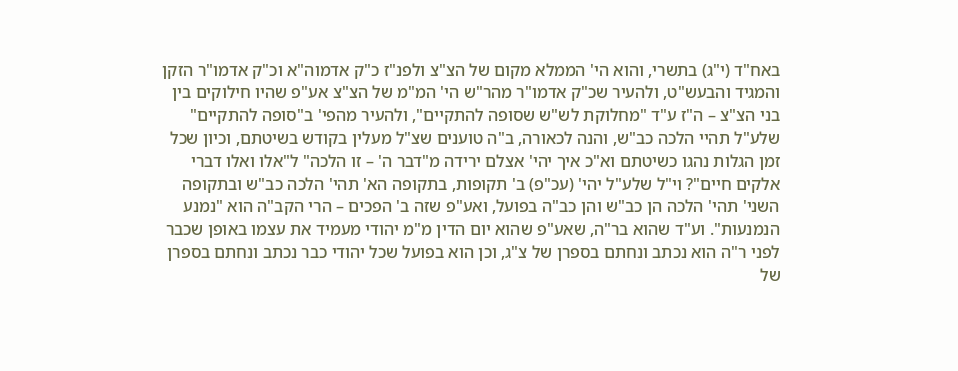באח"ד (י"ג) בתשרי, והוא הי' הממלא מקום של הצ"צ ולפנ"ז כ"ק אדמוה"א וכ"ק אדמו"ר הזקן והמגיד והבעש"ט, ולהעיר שכ"ק אדמו"ר מהר"ש הי' המ"מ של הצ"צ אע"פ שהיו חילוקים בין בני הצ"צ – ה"ז ע"ד "מחלוקת לש"ש שסופה להתקיים", ולהעיר מהפי' ב"סופה להתקיים" שלע"ל תהיי הלכה כב"ש, והנה לכאורה, ב"ה טוענים שצ"ל מעלין בקודש בשיטתם, וכיון שכל זמן הגלות נהגו כשיטתם וא"כ איך יהי' אצלם ירידה מ"דבר ה' – זו הלכה" ל"אלו ואלו דברי אלקים חיים"? וי"ל שלע"ל יהי' (עכ"פ) ב' תקופות, בתקופה הא' תהי' הלכה כב"ש ובתקופה השני' תהי' הלכה הן כב"ש והן כב"ה בפועל, ואע"פ שזה ב' הפכים – הרי הקב"ה הוא "נמנע הנמנעות". וע"ד שהוא בר"ה, שאע"פ שהוא יום הדין מ"מ יהודי מעמיד את עצמו באופן שכבר לפני ר"ה הוא נכתב ונחתם בספרן של צ"ג, וכן הוא בפועל שכל יהודי כבר נכתב ונחתם בספרן של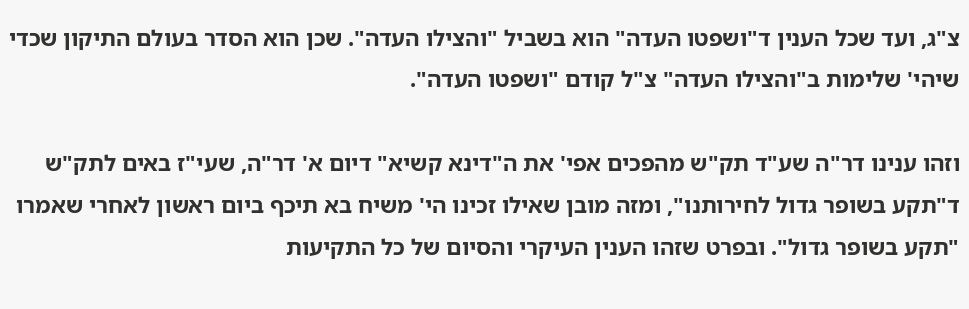צ"ג, ועד שכל הענין ד"ושפטו העדה" הוא בשביל "והצילו העדה". שכן הוא הסדר בעולם התיקון שכדי שיהי' שלימות ב"והצילו העדה" צ"ל קודם "ושפטו העדה".

וזהו ענינו דר"ה שע"ד תק"ש מהפכים אפי' את ה"דינא קשיא" דיום א' דר"ה, שעי"ז באים לתק"ש ד"תקע בשופר גדול לחירותנו", ומזה מובן שאילו זכינו הי' משיח בא תיכף ביום ראשון לאחרי שאמרו "תקע בשופר גדול". ובפרט שזהו הענין העיקרי והסיום של כל התקיעות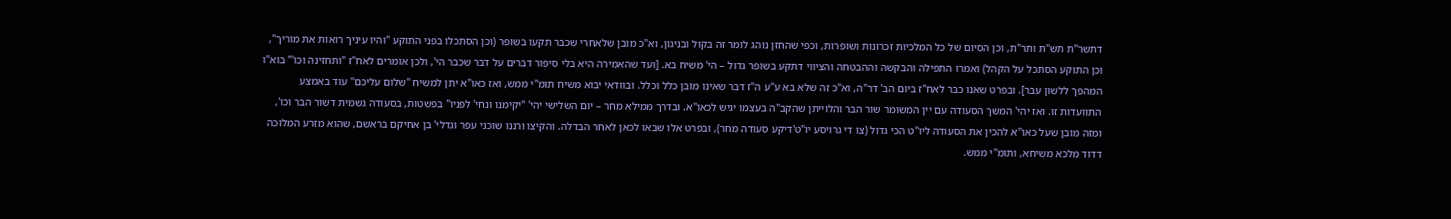דתשר"ת תש"ת ותר"ת, וכן הסיום של כל המלכיות זכרונות ושופרות, וכפי שהחזן נוהג לומר זה בקול ובניגון, וא"כ מובן שלאחרי שכבר תקעו בשופר (וכן הסתכלו בפני התוקע "והיו עיניך רואות את מוריך", וכן התוקע הסתכל על הקהל) ואמרו התפילה והבקשה וההבטחה והציווי דתקע בשופר גדול – הי' משיח בא. [ועד שהאמירה היא בלי סיפור דברים על דבר שכבר הי', ולכן אומרים לאח"ז "ותחזינה וכו'" בוא"ו המהפך ללשון עבר]. ובפרט שאנו כבר לאח"ז ביום הב' דר"ה, וא"כ זה שלא בא ע"ע ה"ז דבר שאינו מובן כלל וכלל. ובוודאי יבוא משיח תומ"י ממש, ואז כאו"א יתן למשיח "שלום עליכם" עוד באמצע התוועדות זו. ואז יהי' המשך הסעודה עם יין המשומר שור הבר והלוייתן שהקב"ה בעצמו יגיש לכאו"א. ובדרך ממילא מחר – יום השלישי יהי' "יקימנו ונחי' לפניו" בפשטות, בסעודה גשמית דשור הבר וכו', ומזה מובן שעל כאו"א להכין את הסעודה ליו"ט הכי גדול (צו די גרויסע יו"ט'דיקע סעודה מחר), ובפרט אלו שבאו לכאן לאחר הבדלה. והקיצו ורננו שוכני עפר וגדלי' בן אחיקם בראשם, שהוא מזרע המלוכה דדוד מלכא משיחא, ותומ"י ממש.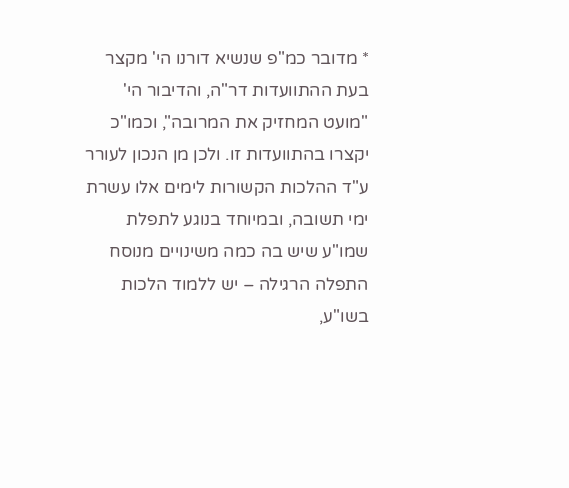* מדובר כמ"פ שנשיא דורנו הי' מקצר בעת ההתוועדות דר"ה, והדיבור הי' "מועט המחזיק את המרובה", וכמו"כ יקצרו בהתוועדות זו. ולכן מן הנכון לעורר ע"ד ההלכות הקשורות לימים אלו עשרת ימי תשובה, ובמיוחד בנוגע לתפלת שמו"ע שיש בה כמה משינויים מנוסח התפלה הרגילה – יש ללמוד הלכות בשו"ע,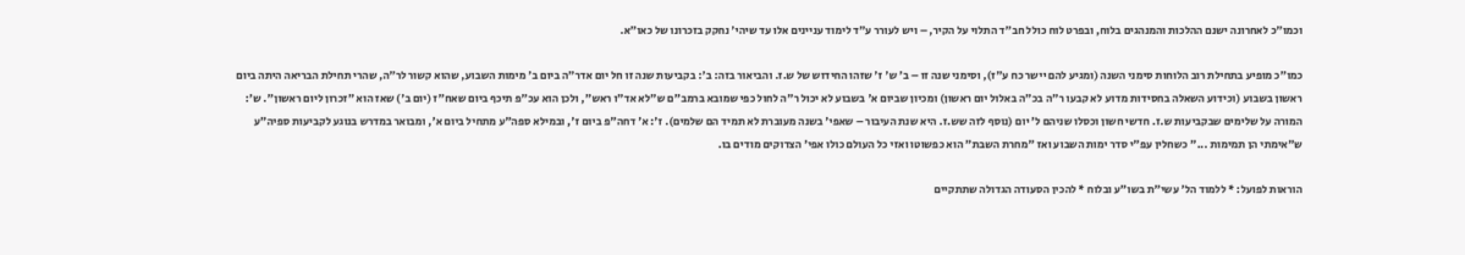וכמו"כ לאחרונה ישנם ההלכות והמנהגים בלוח, ובפרט לוח כולל חב"ד התלוי על הקיר, – ויש לעורר ע"ד לימוד עניינים אלו עד שיהי' נחקק בזכרונו של כאו"א.

כמו"כ מופיע בתחילת רוב הלוחות סימני השנה (ומגיע להם יישר כח ע"ז), וסימני שנה זו – ב' ש' ז' שזהו החידוש של ש.ז. והביאור בזה: ב': בקביעות שנה זו חל יום אדר"ה ביום ב' מימות השבוע, שהוא קשור לר"ה, שהרי תחילת הבריאה היתה ביום ראשון בשבוע (וכידוע השאלה בחסידות מדוע לא קבעו ר"ה בכ"ה באלול יום ראשון) ומכיון שביום א' בשבוע לא יכול ר"ה לחול כפי שמובא ברמב"ם ש"לא אד"ו ראש", ולכן הוא עכ"פ תיכף ביום שאח"ז (יום ב') שאז הוא "זכרון ליום ראשון". ש': המורה על שלימים שבקביעות ש.ז. חדשי חשון וכסלו שניהם ל' יום (נוסף לזה שש.ז. היא שנת העיבור – שאפי' בשנה מעוברת לא תמיד הם שלמים). ז': א' דחה"פ ביום ז', ובמילא ספה"ע מתחיל ביום א', ומבואר במדרש בנוגע לקביעות ספיה"ע ש"אימתי הן תמימות ..." כשחלין עפ"י סדר ימות השבוע ואז "מחרת השבת" הוא כפשוטו ואזי כל העולם כולו אפי' הצדוקים מודים בו.

הוראות לפועל: * ללמוד הל' עשי"ת בשו"ע ובלוח * להכין הסעודה הגדולה שתתקיים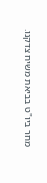מחר ביו"ט בביאת משיח צדקנו.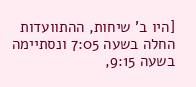[היו ב' שיחות, ההתוועדות החלה בשעה 7:05 ונסתיימה בשעה 9:15,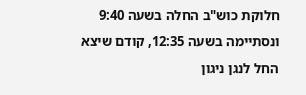חלוקת כוש"ב החלה בשעה 9:40 ונסתיימה בשעה 12:35, קודם שיצא החל לנגן ניגון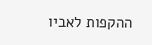ההקפות לאביו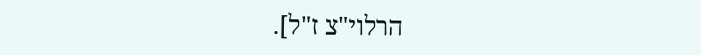הרלוי"צ ז"ל].